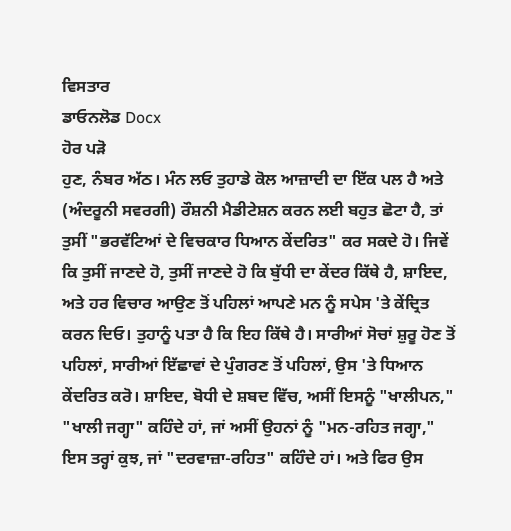ਵਿਸਤਾਰ
ਡਾਓਨਲੋਡ Docx
ਹੋਰ ਪੜੋ
ਹੁਣ, ਨੰਬਰ ਅੱਠ। ਮੰਨ ਲਓ ਤੁਹਾਡੇ ਕੋਲ ਆਜ਼ਾਦੀ ਦਾ ਇੱਕ ਪਲ ਹੈ ਅਤੇ (ਅੰਦਰੂਨੀ ਸਵਰਗੀ) ਰੌਸ਼ਨੀ ਮੈਡੀਟੇਸ਼ਨ ਕਰਨ ਲਈ ਬਹੁਤ ਛੋਟਾ ਹੈ, ਤਾਂ ਤੁਸੀਂ "ਭਰਵੱਟਿਆਂ ਦੇ ਵਿਚਕਾਰ ਧਿਆਨ ਕੇਂਦਰਿਤ" ਕਰ ਸਕਦੇ ਹੋ। ਜਿਵੇਂ ਕਿ ਤੁਸੀਂ ਜਾਣਦੇ ਹੋ, ਤੁਸੀਂ ਜਾਣਦੇ ਹੋ ਕਿ ਬੁੱਧੀ ਦਾ ਕੇਂਦਰ ਕਿੱਥੇ ਹੈ, ਸ਼ਾਇਦ, ਅਤੇ ਹਰ ਵਿਚਾਰ ਆਉਣ ਤੋਂ ਪਹਿਲਾਂ ਆਪਣੇ ਮਨ ਨੂੰ ਸਪੇਸ 'ਤੇ ਕੇਂਦ੍ਰਿਤ ਕਰਨ ਦਿਓ। ਤੁਹਾਨੂੰ ਪਤਾ ਹੈ ਕਿ ਇਹ ਕਿੱਥੇ ਹੈ। ਸਾਰੀਆਂ ਸੋਚਾਂ ਸ਼ੁਰੂ ਹੋਣ ਤੋਂ ਪਹਿਲਾਂ, ਸਾਰੀਆਂ ਇੱਛਾਵਾਂ ਦੇ ਪੁੰਗਰਣ ਤੋਂ ਪਹਿਲਾਂ, ਉਸ 'ਤੇ ਧਿਆਨ ਕੇਂਦਰਿਤ ਕਰੋ। ਸ਼ਾਇਦ, ਬੋਧੀ ਦੇ ਸ਼ਬਦ ਵਿੱਚ, ਅਸੀਂ ਇਸਨੂੰ "ਖਾਲੀਪਨ," "ਖਾਲੀ ਜਗ੍ਹਾ" ਕਹਿੰਦੇ ਹਾਂ, ਜਾਂ ਅਸੀਂ ਉਹਨਾਂ ਨੂੰ "ਮਨ-ਰਹਿਤ ਜਗ੍ਹਾ," ਇਸ ਤਰ੍ਹਾਂ ਕੁਝ, ਜਾਂ "ਦਰਵਾਜ਼ਾ-ਰਹਿਤ" ਕਹਿੰਦੇ ਹਾਂ। ਅਤੇ ਫਿਰ ਉਸ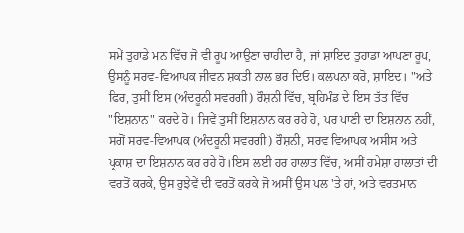ਸਮੇਂ ਤੁਹਾਡੇ ਮਨ ਵਿੱਚ ਜੋ ਵੀ ਰੂਪ ਆਉਣਾ ਚਾਹੀਦਾ ਹੈ, ਜਾਂ ਸ਼ਾਇਦ ਤੁਹਾਡਾ ਆਪਣਾ ਰੂਪ, ਉਸਨੂੰ ਸਰਵ-ਵਿਆਪਕ ਜੀਵਨ ਸ਼ਕਤੀ ਨਾਲ ਭਰ ਦਿਓ। ਕਲਪਨਾ ਕਰੋ, ਸ਼ਾਇਦ। "ਅਤੇ ਫਿਰ, ਤੁਸੀਂ ਇਸ (ਅੰਦਰੂਨੀ ਸਵਰਗੀ) ਰੌਸ਼ਨੀ ਵਿੱਚ, ਬ੍ਰਹਿਮੰਡ ਦੇ ਇਸ ਤੱਤ ਵਿੱਚ "ਇਸ਼ਨਾਨ" ਕਰਦੇ ਹੋ। ਜਿਵੇਂ ਤੁਸੀਂ ਇਸ਼ਨਾਨ ਕਰ ਰਹੇ ਹੋ, ਪਰ ਪਾਣੀ ਦਾ ਇਸ਼ਨਾਨ ਨਹੀਂ, ਸਗੋਂ ਸਰਵ-ਵਿਆਪਕ (ਅੰਦਰੂਨੀ ਸਵਰਗੀ) ਰੌਸ਼ਨੀ, ਸਰਵ ਵਿਆਪਕ ਅਸੀਸ ਅਤੇ ਪ੍ਰਕਾਸ਼ ਦਾ ਇਸ਼ਨਾਨ ਕਰ ਰਹੇ ਹੋ।ਇਸ ਲਈ ਹਰ ਹਾਲਾਤ ਵਿੱਚ, ਅਸੀਂ ਹਮੇਸ਼ਾ ਹਾਲਾਤਾਂ ਦੀ ਵਰਤੋਂ ਕਰਕੇ, ਉਸ ਰੁਝੇਵੇਂ ਦੀ ਵਰਤੋਂ ਕਰਕੇ ਜੋ ਅਸੀਂ ਉਸ ਪਲ 'ਤੇ ਹਾਂ, ਅਤੇ ਵਰਤਮਾਨ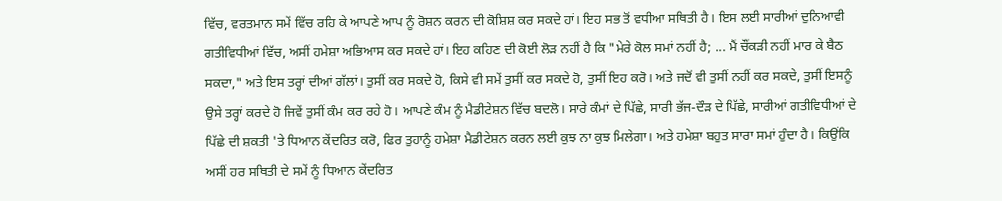ਵਿੱਚ, ਵਰਤਮਾਨ ਸਮੇਂ ਵਿੱਚ ਰਹਿ ਕੇ ਆਪਣੇ ਆਪ ਨੂੰ ਰੋਸ਼ਨ ਕਰਨ ਦੀ ਕੋਸ਼ਿਸ਼ ਕਰ ਸਕਦੇ ਹਾਂ। ਇਹ ਸਭ ਤੋਂ ਵਧੀਆ ਸਥਿਤੀ ਹੈ। ਇਸ ਲਈ ਸਾਰੀਆਂ ਦੁਨਿਆਵੀ ਗਤੀਵਿਧੀਆਂ ਵਿੱਚ, ਅਸੀਂ ਹਮੇਸ਼ਾ ਅਭਿਆਸ ਕਰ ਸਕਦੇ ਹਾਂ। ਇਹ ਕਹਿਣ ਦੀ ਕੋਈ ਲੋੜ ਨਹੀਂ ਹੈ ਕਿ "ਮੇਰੇ ਕੋਲ ਸਮਾਂ ਨਹੀਂ ਹੈ; ... ਮੈਂ ਚੌਂਕੜੀ ਨਹੀਂ ਮਾਰ ਕੇ ਬੈਠ ਸਕਦਾ," ਅਤੇ ਇਸ ਤਰ੍ਹਾਂ ਦੀਆਂ ਗੱਲਾਂ। ਤੁਸੀਂ ਕਰ ਸਕਦੇ ਹੋ, ਕਿਸੇ ਵੀ ਸਮੇਂ ਤੁਸੀਂ ਕਰ ਸਕਦੇ ਹੋ, ਤੁਸੀਂ ਇਹ ਕਰੋ। ਅਤੇ ਜਦੋਂ ਵੀ ਤੁਸੀਂ ਨਹੀਂ ਕਰ ਸਕਦੇ, ਤੁਸੀਂ ਇਸਨੂੰ ਉਸੇ ਤਰ੍ਹਾਂ ਕਰਦੇ ਹੋ ਜਿਵੇਂ ਤੁਸੀਂ ਕੰਮ ਕਰ ਰਹੇ ਹੋ। ਆਪਣੇ ਕੰਮ ਨੂੰ ਮੈਡੀਟੇਸ਼ਨ ਵਿੱਚ ਬਦਲੋ। ਸਾਰੇ ਕੰਮਾਂ ਦੇ ਪਿੱਛੇ, ਸਾਰੀ ਭੱਜ-ਦੌੜ ਦੇ ਪਿੱਛੇ, ਸਾਰੀਆਂ ਗਤੀਵਿਧੀਆਂ ਦੇ ਪਿੱਛੇ ਦੀ ਸ਼ਕਤੀ 'ਤੇ ਧਿਆਨ ਕੇਂਦਰਿਤ ਕਰੋ, ਫਿਰ ਤੁਹਾਨੂੰ ਹਮੇਸ਼ਾ ਮੈਡੀਟੇਸ਼ਨ ਕਰਨ ਲਈ ਕੁਝ ਨਾ ਕੁਝ ਮਿਲੇਗਾ। ਅਤੇ ਹਮੇਸ਼ਾ ਬਹੁਤ ਸਾਰਾ ਸਮਾਂ ਹੁੰਦਾ ਹੈ। ਕਿਉਂਕਿ ਅਸੀਂ ਹਰ ਸਥਿਤੀ ਦੇ ਸਮੇਂ ਨੂੰ ਧਿਆਨ ਕੇਂਦਰਿਤ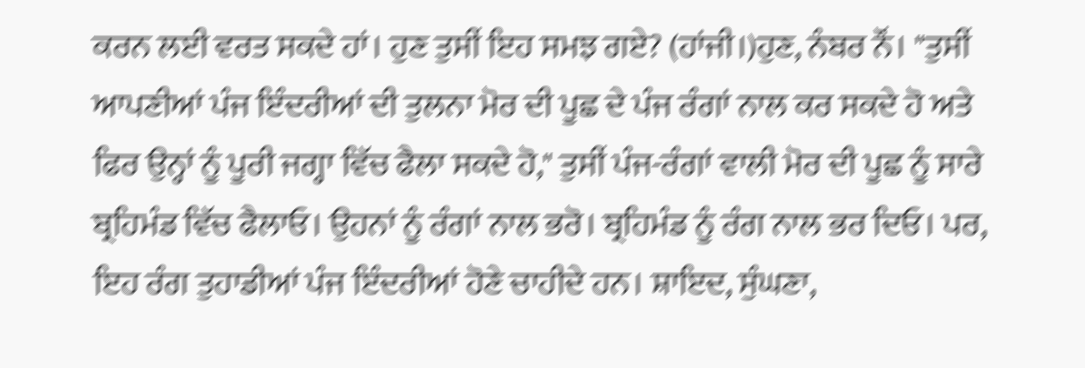ਕਰਨ ਲਈ ਵਰਤ ਸਕਦੇ ਹਾਂ। ਹੁਣ ਤੁਸੀਂ ਇਹ ਸਮਝ ਗਏ? (ਹਾਂਜੀ।)ਹੁਣ, ਨੰਬਰ ਨੌਂ। "ਤੁਸੀਂ ਆਪਣੀਆਂ ਪੰਜ ਇੰਦਰੀਆਂ ਦੀ ਤੁਲਨਾ ਮੋਰ ਦੀ ਪੂਛ ਦੇ ਪੰਜ ਰੰਗਾਂ ਨਾਲ ਕਰ ਸਕਦੇ ਹੋ ਅਤੇ ਫਿਰ ਉਨ੍ਹਾਂ ਨੂੰ ਪੂਰੀ ਜਗ੍ਹਾ ਵਿੱਚ ਫੈਲਾ ਸਕਦੇ ਹੋ," ਤੁਸੀਂ ਪੰਜ-ਰੰਗਾਂ ਵਾਲੀ ਮੋਰ ਦੀ ਪੂਛ ਨੂੰ ਸਾਰੇ ਬ੍ਰਹਿਮੰਡ ਵਿੱਚ ਫੈਲਾਓ। ਉਹਨਾਂ ਨੂੰ ਰੰਗਾਂ ਨਾਲ ਭਰੋ। ਬ੍ਰਹਿਮੰਡ ਨੂੰ ਰੰਗ ਨਾਲ ਭਰ ਦਿਓ। ਪਰ, ਇਹ ਰੰਗ ਤੁਹਾਡੀਆਂ ਪੰਜ ਇੰਦਰੀਆਂ ਹੋਣੇ ਚਾਹੀਦੇ ਹਨ। ਸ਼ਾਇਦ, ਸੁੰਘਣਾ,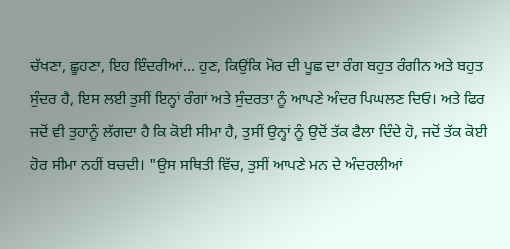ਚੱਖਣਾ, ਛੂਹਣਾ, ਇਹ ਇੰਦਰੀਆਂ... ਹੁਣ, ਕਿਉਂਕਿ ਮੋਰ ਦੀ ਪੂਛ ਦਾ ਰੰਗ ਬਹੁਤ ਰੰਗੀਨ ਅਤੇ ਬਹੁਤ ਸੁੰਦਰ ਹੈ, ਇਸ ਲਈ ਤੁਸੀਂ ਇਨ੍ਹਾਂ ਰੰਗਾਂ ਅਤੇ ਸੁੰਦਰਤਾ ਨੂੰ ਆਪਣੇ ਅੰਦਰ ਪਿਘਲਣ ਦਿਓ। ਅਤੇ ਫਿਰ ਜਦੋਂ ਵੀ ਤੁਹਾਨੂੰ ਲੱਗਦਾ ਹੈ ਕਿ ਕੋਈ ਸੀਮਾ ਹੈ, ਤੁਸੀਂ ਉਨ੍ਹਾਂ ਨੂੰ ਉਦੋਂ ਤੱਕ ਫੈਲਾ ਦਿੰਦੇ ਹੋ, ਜਦੋਂ ਤੱਕ ਕੋਈ ਹੋਰ ਸੀਮਾ ਨਹੀਂ ਬਚਦੀ। "ਉਸ ਸਥਿਤੀ ਵਿੱਚ, ਤੁਸੀਂ ਆਪਣੇ ਮਨ ਦੇ ਅੰਦਰਲੀਆਂ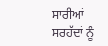ਸਾਰੀਆਂ ਸਰਹੱਦਾਂ ਨੂੰ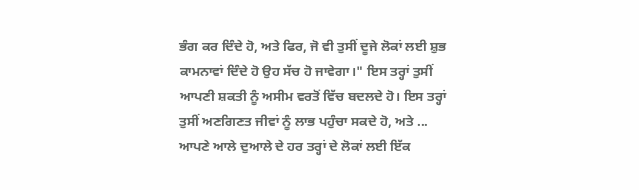ਭੰਗ ਕਰ ਦਿੰਦੇ ਹੋ, ਅਤੇ ਫਿਰ, ਜੋ ਵੀ ਤੁਸੀਂ ਦੂਜੇ ਲੋਕਾਂ ਲਈ ਸ਼ੁਭ ਕਾਮਨਾਵਾਂ ਦਿੰਦੇ ਹੋ ਉਹ ਸੱਚ ਹੋ ਜਾਵੇਗਾ।" ਇਸ ਤਰ੍ਹਾਂ ਤੁਸੀਂ ਆਪਣੀ ਸ਼ਕਤੀ ਨੂੰ ਅਸੀਮ ਵਰਤੋਂ ਵਿੱਚ ਬਦਲਦੇ ਹੋ। ਇਸ ਤਰ੍ਹਾਂ ਤੁਸੀਂ ਅਣਗਿਣਤ ਜੀਵਾਂ ਨੂੰ ਲਾਭ ਪਹੁੰਚਾ ਸਕਦੇ ਹੋ, ਅਤੇ ... ਆਪਣੇ ਆਲੇ ਦੁਆਲੇ ਦੇ ਹਰ ਤਰ੍ਹਾਂ ਦੇ ਲੋਕਾਂ ਲਈ ਇੱਕ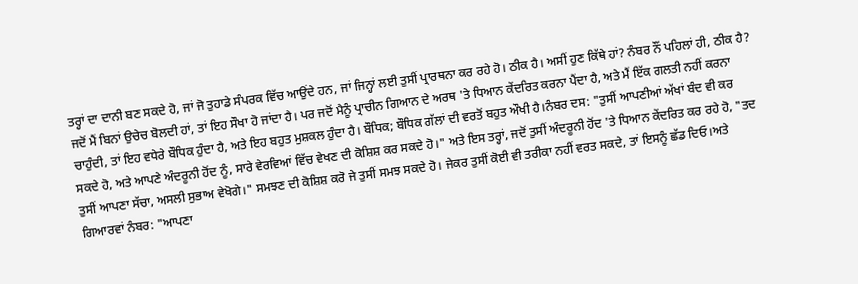ਤਰ੍ਹਾਂ ਦਾ ਦਾਨੀ ਬਣ ਸਕਦੇ ਹੋ, ਜਾਂ ਜੋ ਤੁਹਾਡੇ ਸੰਪਰਕ ਵਿੱਚ ਆਉਂਦੇ ਹਨ, ਜਾਂ ਜਿਨ੍ਹਾਂ ਲਈ ਤੁਸੀਂ ਪ੍ਰਾਰਥਨਾ ਕਰ ਰਹੇ ਹੋ। ਠੀਕ ਹੈ। ਅਸੀਂ ਹੁਣ ਕਿੱਥੇ ਹਾਂ? ਨੰਬਰ ਨੌਂ ਪਹਿਲਾਂ ਹੀ, ਠੀਕ ਹੈ? ਜਦੋਂ ਮੈਂ ਬਿਨਾਂ ਉਚੇਚ ਬੋਲਦੀ ਹਾਂ, ਤਾਂ ਇਹ ਸੌਖਾ ਹੋ ਜਾਂਦਾ ਹੈ। ਪਰ ਜਦੋਂ ਮੈਨੂੰ ਪ੍ਰਾਚੀਨ ਗਿਆਨ ਦੇ ਅਰਥ 'ਤੇ ਧਿਆਨ ਕੇਂਦਰਿਤ ਕਰਨਾ ਪੈਂਦਾ ਹੈ, ਅਤੇ ਮੈਂ ਇੱਕ ਗਲਤੀ ਨਹੀਂ ਕਰਨਾ ਚਾਹੁੰਦੀ, ਤਾਂ ਇਹ ਵਧੇਰੇ ਬੌਧਿਕ ਹੁੰਦਾ ਹੈ, ਅਤੇ ਇਹ ਬਹੁਤ ਮੁਸ਼ਕਲ ਹੁੰਦਾ ਹੈ। ਬੌਧਿਕ; ਬੌਧਿਕ ਗੱਲਾਂ ਦੀ ਵਰਤੋਂ ਬਹੁਤ ਔਖੀ ਹੈ।ਨੰਬਰ ਦਸ: "ਤੁਸੀਂ ਆਪਣੀਆਂ ਅੱਖਾਂ ਬੰਦ ਵੀ ਕਰ ਸਕਦੇ ਹੋ, ਅਤੇ ਆਪਣੇ ਅੰਦਰੂਨੀ ਹੋਂਦ ਨੂੰ, ਸਾਰੇ ਵੇਰਵਿਆਂ ਵਿੱਚ ਵੇਖਣ ਦੀ ਕੋਸ਼ਿਸ਼ ਕਰ ਸਕਦੇ ਹੋ।" ਅਤੇ ਇਸ ਤਰ੍ਹਾਂ, ਜਦੋਂ ਤੁਸੀਂ ਅੰਦਰੂਨੀ ਹੋਂਦ 'ਤੇ ਧਿਆਨ ਕੇਂਦਰਿਤ ਕਰ ਰਹੇ ਹੋ, "ਤਦ ਤੁਸੀਂ ਆਪਣਾ ਸੱਚਾ, ਅਸਲੀ ਸੁਭਾਅ ਵੇਖੋਗੇ।" ਸਮਝਣ ਦੀ ਕੋਸ਼ਿਸ਼ ਕਰੋ ਜੇ ਤੁਸੀਂ ਸਮਝ ਸਕਦੇ ਹੋ। ਜੇਕਰ ਤੁਸੀਂ ਕੋਈ ਵੀ ਤਰੀਕਾ ਨਹੀਂ ਵਰਤ ਸਕਦੇ, ਤਾਂ ਇਸਨੂੰ ਛੱਡ ਦਿਓ।ਅਤੇ ਗਿਆਰਵਾਂ ਨੰਬਰ: "ਆਪਣਾ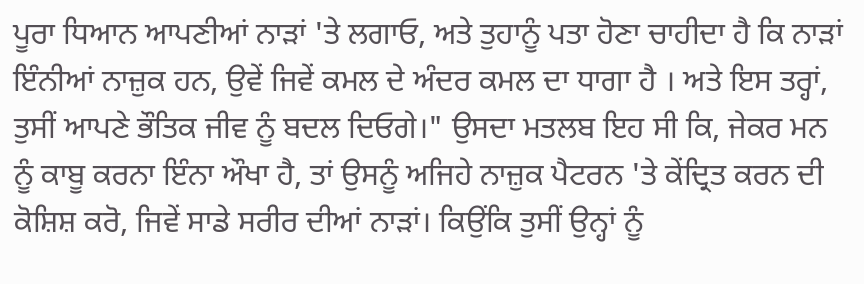ਪੂਰਾ ਧਿਆਨ ਆਪਣੀਆਂ ਨਾੜਾਂ 'ਤੇ ਲਗਾਓ, ਅਤੇ ਤੁਹਾਨੂੰ ਪਤਾ ਹੋਣਾ ਚਾਹੀਦਾ ਹੈ ਕਿ ਨਾੜਾਂ ਇੰਨੀਆਂ ਨਾਜ਼ੁਕ ਹਨ, ਉਵੇਂ ਜਿਵੇਂ ਕਮਲ ਦੇ ਅੰਦਰ ਕਮਲ ਦਾ ਧਾਗਾ ਹੈ । ਅਤੇ ਇਸ ਤਰ੍ਹਾਂ, ਤੁਸੀਂ ਆਪਣੇ ਭੌਤਿਕ ਜੀਵ ਨੂੰ ਬਦਲ ਦਿਓਗੇ।" ਉਸਦਾ ਮਤਲਬ ਇਹ ਸੀ ਕਿ, ਜੇਕਰ ਮਨ ਨੂੰ ਕਾਬੂ ਕਰਨਾ ਇੰਨਾ ਔਖਾ ਹੈ, ਤਾਂ ਉਸਨੂੰ ਅਜਿਹੇ ਨਾਜ਼ੁਕ ਪੈਟਰਨ 'ਤੇ ਕੇਂਦ੍ਰਿਤ ਕਰਨ ਦੀ ਕੋਸ਼ਿਸ਼ ਕਰੋ, ਜਿਵੇਂ ਸਾਡੇ ਸਰੀਰ ਦੀਆਂ ਨਾੜਾਂ। ਕਿਉਂਕਿ ਤੁਸੀਂ ਉਨ੍ਹਾਂ ਨੂੰ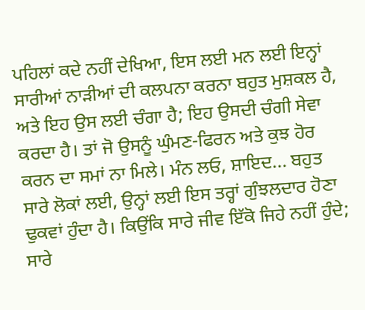ਪਹਿਲਾਂ ਕਦੇ ਨਹੀਂ ਦੇਖਿਆ, ਇਸ ਲਈ ਮਨ ਲਈ ਇਨ੍ਹਾਂ ਸਾਰੀਆਂ ਨਾੜੀਆਂ ਦੀ ਕਲਪਨਾ ਕਰਨਾ ਬਹੁਤ ਮੁਸ਼ਕਲ ਹੈ, ਅਤੇ ਇਹ ਉਸ ਲਈ ਚੰਗਾ ਹੈ; ਇਹ ਉਸਦੀ ਚੰਗੀ ਸੇਵਾ ਕਰਦਾ ਹੈ। ਤਾਂ ਜੋ ਉਸਨੂੰ ਘੁੰਮਣ-ਫਿਰਨ ਅਤੇ ਕੁਝ ਹੋਰ ਕਰਨ ਦਾ ਸਮਾਂ ਨਾ ਮਿਲੇ। ਮੰਨ ਲਓ, ਸ਼ਾਇਦ... ਬਹੁਤ ਸਾਰੇ ਲੋਕਾਂ ਲਈ, ਉਨ੍ਹਾਂ ਲਈ ਇਸ ਤਰ੍ਹਾਂ ਗੁੰਝਲਦਾਰ ਹੋਣਾ ਢੁਕਵਾਂ ਹੁੰਦਾ ਹੈ। ਕਿਉਂਕਿ ਸਾਰੇ ਜੀਵ ਇੱਕੋ ਜਿਹੇ ਨਹੀਂ ਹੁੰਦੇ; ਸਾਰੇ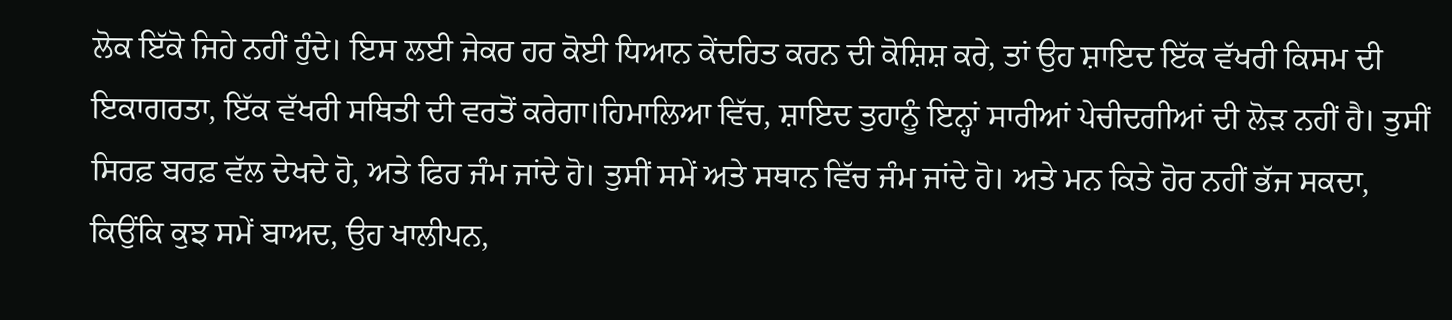ਲੋਕ ਇੱਕੋ ਜਿਹੇ ਨਹੀਂ ਹੁੰਦੇ। ਇਸ ਲਈ ਜੇਕਰ ਹਰ ਕੋਈ ਧਿਆਨ ਕੇਂਦਰਿਤ ਕਰਨ ਦੀ ਕੋਸ਼ਿਸ਼ ਕਰੇ, ਤਾਂ ਉਹ ਸ਼ਾਇਦ ਇੱਕ ਵੱਖਰੀ ਕਿਸਮ ਦੀ ਇਕਾਗਰਤਾ, ਇੱਕ ਵੱਖਰੀ ਸਥਿਤੀ ਦੀ ਵਰਤੋਂ ਕਰੇਗਾ।ਹਿਮਾਲਿਆ ਵਿੱਚ, ਸ਼ਾਇਦ ਤੁਹਾਨੂੰ ਇਨ੍ਹਾਂ ਸਾਰੀਆਂ ਪੇਚੀਦਗੀਆਂ ਦੀ ਲੋੜ ਨਹੀਂ ਹੈ। ਤੁਸੀਂ ਸਿਰਫ਼ ਬਰਫ਼ ਵੱਲ ਦੇਖਦੇ ਹੋ, ਅਤੇ ਫਿਰ ਜੰਮ ਜਾਂਦੇ ਹੋ। ਤੁਸੀਂ ਸਮੇਂ ਅਤੇ ਸਥਾਨ ਵਿੱਚ ਜੰਮ ਜਾਂਦੇ ਹੋ। ਅਤੇ ਮਨ ਕਿਤੇ ਹੋਰ ਨਹੀਂ ਭੱਜ ਸਕਦਾ, ਕਿਉਂਕਿ ਕੁਝ ਸਮੇਂ ਬਾਅਦ, ਉਹ ਖਾਲੀਪਨ,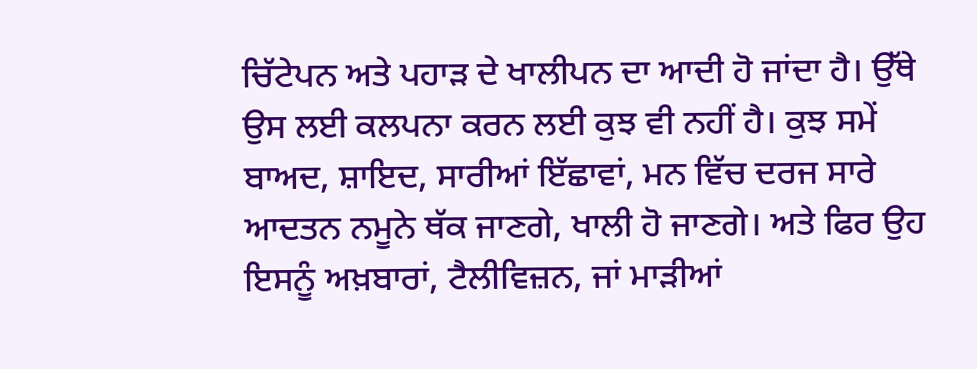ਚਿੱਟੇਪਨ ਅਤੇ ਪਹਾੜ ਦੇ ਖਾਲੀਪਨ ਦਾ ਆਦੀ ਹੋ ਜਾਂਦਾ ਹੈ। ਉੱਥੇ ਉਸ ਲਈ ਕਲਪਨਾ ਕਰਨ ਲਈ ਕੁਝ ਵੀ ਨਹੀਂ ਹੈ। ਕੁਝ ਸਮੇਂ ਬਾਅਦ, ਸ਼ਾਇਦ, ਸਾਰੀਆਂ ਇੱਛਾਵਾਂ, ਮਨ ਵਿੱਚ ਦਰਜ ਸਾਰੇ ਆਦਤਨ ਨਮੂਨੇ ਥੱਕ ਜਾਣਗੇ, ਖਾਲੀ ਹੋ ਜਾਣਗੇ। ਅਤੇ ਫਿਰ ਉਹ ਇਸਨੂੰ ਅਖ਼ਬਾਰਾਂ, ਟੈਲੀਵਿਜ਼ਨ, ਜਾਂ ਮਾੜੀਆਂ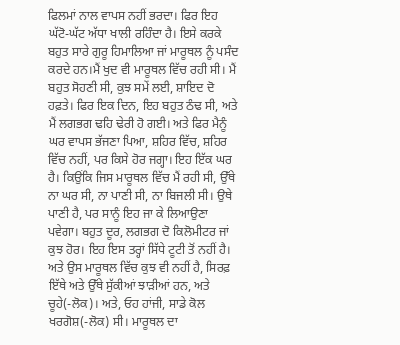ਫਿਲਮਾਂ ਨਾਲ ਵਾਪਸ ਨਹੀਂ ਭਰਦਾ। ਫਿਰ ਇਹ ਘੱਟੋ-ਘੱਟ ਅੱਧਾ ਖਾਲੀ ਰਹਿੰਦਾ ਹੈ। ਇਸੇ ਕਰਕੇ ਬਹੁਤ ਸਾਰੇ ਗੁਰੂ ਹਿਮਾਲਿਆ ਜਾਂ ਮਾਰੂਥਲ ਨੂੰ ਪਸੰਦ ਕਰਦੇ ਹਨ।ਮੈਂ ਖੁਦ ਵੀ ਮਾਰੂਥਲ ਵਿੱਚ ਰਹੀ ਸੀ। ਮੈਂ ਬਹੁਤ ਸੋਹਣੀ ਸੀ, ਕੁਝ ਸਮੇਂ ਲਈ, ਸ਼ਾਇਦ ਦੋ ਹਫ਼ਤੇ। ਫਿਰ ਇਕ ਦਿਨ, ਇਹ ਬਹੁਤ ਠੰਢ ਸੀ, ਅਤੇ ਮੈਂ ਲਗਭਗ ਢਹਿ ਢੇਰੀ ਹੋ ਗਈ। ਅਤੇ ਫਿਰ ਮੈਨੂੰ ਘਰ ਵਾਪਸ ਭੱਜਣਾ ਪਿਆ, ਸ਼ਹਿਰ ਵਿੱਚ, ਸ਼ਹਿਰ ਵਿੱਚ ਨਹੀਂ, ਪਰ ਕਿਸੇ ਹੋਰ ਜਗ੍ਹਾ। ਇਹ ਇੱਕ ਘਰ ਹੈ। ਕਿਉਂਕਿ ਜਿਸ ਮਾਰੂਥਲ ਵਿੱਚ ਮੈਂ ਰਹੀ ਸੀ, ਉੱਥੇ ਨਾ ਘਰ ਸੀ, ਨਾ ਪਾਣੀ ਸੀ, ਨਾ ਬਿਜਲੀ ਸੀ। ਉਥੇ ਪਾਣੀ ਹੈ, ਪਰ ਸਾਨੂੰ ਇਹ ਜਾ ਕੇ ਲਿਆਉਣਾ ਪਵੇਗਾ। ਬਹੁਤ ਦੂਰ, ਲਗਭਗ ਦੋ ਕਿਲੋਮੀਟਰ ਜਾਂ ਕੁਝ ਹੋਰ। ਇਹ ਇਸ ਤਰ੍ਹਾਂ ਸਿੱਧੇ ਟੂਟੀ ਤੋਂ ਨਹੀਂ ਹੈ। ਅਤੇ ਉਸ ਮਾਰੂਥਲ ਵਿੱਚ ਕੁਝ ਵੀ ਨਹੀਂ ਹੈ, ਸਿਰਫ਼ ਇੱਥੇ ਅਤੇ ਉੱਥੇ ਸੁੱਕੀਆਂ ਝਾੜੀਆਂ ਹਨ, ਅਤੇ ਚੂਹੇ(-ਲੋਕ)। ਅਤੇ, ਓਹ ਹਾਂਜੀ, ਸਾਡੇ ਕੋਲ ਖਰਗੋਸ਼(-ਲੋਕ) ਸੀ। ਮਾਰੂਥਲ ਦਾ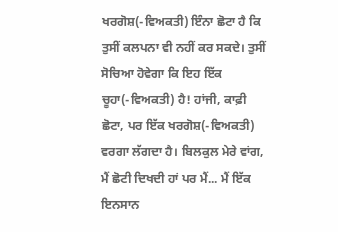ਖਰਗੋਸ਼(-ਵਿਅਕਤੀ) ਇੰਨਾ ਛੋਟਾ ਹੈ ਕਿ ਤੁਸੀਂ ਕਲਪਨਾ ਵੀ ਨਹੀਂ ਕਰ ਸਕਦੇ। ਤੁਸੀਂ ਸੋਚਿਆ ਹੋਵੇਗਾ ਕਿ ਇਹ ਇੱਕ ਚੂਹਾ(-ਵਿਅਕਤੀ) ਹੈ! ਹਾਂਜੀ, ਕਾਫ਼ੀ ਛੋਟਾ, ਪਰ ਇੱਕ ਖਰਗੋਸ਼(-ਵਿਅਕਤੀ) ਵਰਗਾ ਲੱਗਦਾ ਹੈ। ਬਿਲਕੁਲ ਮੇਰੇ ਵਾਂਗ, ਮੈਂ ਛੋਟੀ ਦਿਖਦੀ ਹਾਂ ਪਰ ਮੈਂ... ਮੈਂ ਇੱਕ ਇਨਸਾਨ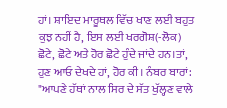ਹਾਂ। ਸ਼ਾਇਦ ਮਾਰੂਥਲ ਵਿੱਚ ਖਾਣ ਲਈ ਬਹੁਤ ਕੁਝ ਨਹੀਂ ਹੈ, ਇਸ ਲਈ ਖਰਗੋਸ਼(-ਲੋਕ) ਛੋਟੇ, ਛੋਟੇ ਅਤੇ ਹੋਰ ਛੋਟੇ ਹੁੰਦੇ ਜਾਂਦੇ ਹਨ।ਤਾਂ, ਹੁਣ ਆਓ ਦੇਖਦੇ ਹਾਂ, ਹੋਰ ਕੀ। ਨੰਬਰ ਬਾਰਾਂ: "ਆਪਣੇ ਹੱਥਾਂ ਨਾਲ ਸਿਰ ਦੇ ਸੱਤ ਖੁੱਲ੍ਹਣ ਵਾਲੇ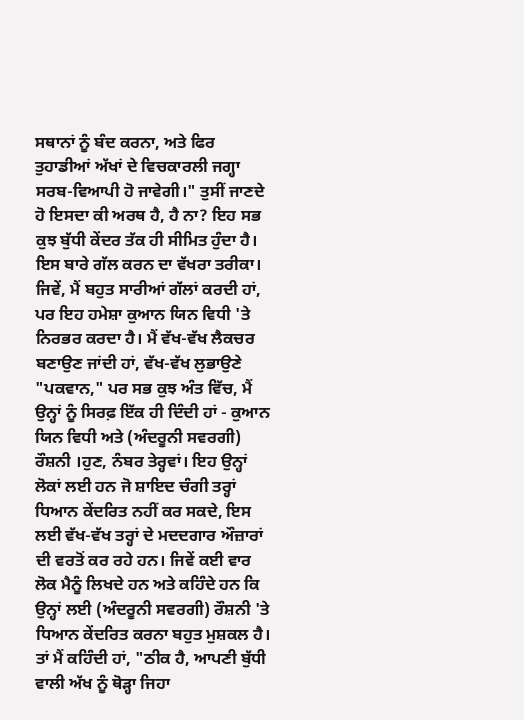ਸਥਾਨਾਂ ਨੂੰ ਬੰਦ ਕਰਨਾ, ਅਤੇ ਫਿਰ ਤੁਹਾਡੀਆਂ ਅੱਖਾਂ ਦੇ ਵਿਚਕਾਰਲੀ ਜਗ੍ਹਾ ਸਰਬ-ਵਿਆਪੀ ਹੋ ਜਾਵੇਗੀ।" ਤੁਸੀਂ ਜਾਣਦੇ ਹੋ ਇਸਦਾ ਕੀ ਅਰਥ ਹੈ, ਹੈ ਨਾ? ਇਹ ਸਭ ਕੁਝ ਬੁੱਧੀ ਕੇਂਦਰ ਤੱਕ ਹੀ ਸੀਮਿਤ ਹੁੰਦਾ ਹੈ। ਇਸ ਬਾਰੇ ਗੱਲ ਕਰਨ ਦਾ ਵੱਖਰਾ ਤਰੀਕਾ। ਜਿਵੇਂ, ਮੈਂ ਬਹੁਤ ਸਾਰੀਆਂ ਗੱਲਾਂ ਕਰਦੀ ਹਾਂ, ਪਰ ਇਹ ਹਮੇਸ਼ਾ ਕੁਆਨ ਯਿਨ ਵਿਧੀ 'ਤੇ ਨਿਰਭਰ ਕਰਦਾ ਹੈ। ਮੈਂ ਵੱਖ-ਵੱਖ ਲੈਕਚਰ ਬਣਾਉਣ ਜਾਂਦੀ ਹਾਂ, ਵੱਖ-ਵੱਖ ਲੁਭਾਉਣੇ "ਪਕਵਾਨ," ਪਰ ਸਭ ਕੁਝ ਅੰਤ ਵਿੱਚ, ਮੈਂ ਉਨ੍ਹਾਂ ਨੂੰ ਸਿਰਫ਼ ਇੱਕ ਹੀ ਦਿੰਦੀ ਹਾਂ - ਕੁਆਨ ਯਿਨ ਵਿਧੀ ਅਤੇ (ਅੰਦਰੂਨੀ ਸਵਰਗੀ) ਰੌਸ਼ਨੀ ।ਹੁਣ, ਨੰਬਰ ਤੇਰ੍ਹਵਾਂ। ਇਹ ਉਨ੍ਹਾਂ ਲੋਕਾਂ ਲਈ ਹਨ ਜੋ ਸ਼ਾਇਦ ਚੰਗੀ ਤਰ੍ਹਾਂ ਧਿਆਨ ਕੇਂਦਰਿਤ ਨਹੀਂ ਕਰ ਸਕਦੇ, ਇਸ ਲਈ ਵੱਖ-ਵੱਖ ਤਰ੍ਹਾਂ ਦੇ ਮਦਦਗਾਰ ਔਜ਼ਾਰਾਂ ਦੀ ਵਰਤੋਂ ਕਰ ਰਹੇ ਹਨ। ਜਿਵੇਂ ਕਈ ਵਾਰ ਲੋਕ ਮੈਨੂੰ ਲਿਖਦੇ ਹਨ ਅਤੇ ਕਹਿੰਦੇ ਹਨ ਕਿ ਉਨ੍ਹਾਂ ਲਈ (ਅੰਦਰੂਨੀ ਸਵਰਗੀ) ਰੌਸ਼ਨੀ 'ਤੇ ਧਿਆਨ ਕੇਂਦਰਿਤ ਕਰਨਾ ਬਹੁਤ ਮੁਸ਼ਕਲ ਹੈ। ਤਾਂ ਮੈਂ ਕਹਿੰਦੀ ਹਾਂ, "ਠੀਕ ਹੈ, ਆਪਣੀ ਬੁੱਧੀ ਵਾਲੀ ਅੱਖ ਨੂੰ ਥੋੜ੍ਹਾ ਜਿਹਾ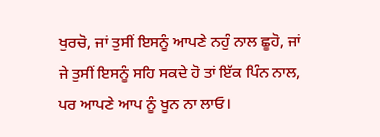ਖੁਰਚੋ, ਜਾਂ ਤੁਸੀਂ ਇਸਨੂੰ ਆਪਣੇ ਨਹੁੰ ਨਾਲ ਛੂਹੋ, ਜਾਂ ਜੇ ਤੁਸੀਂ ਇਸਨੂੰ ਸਹਿ ਸਕਦੇ ਹੋ ਤਾਂ ਇੱਕ ਪਿੰਨ ਨਾਲ, ਪਰ ਆਪਣੇ ਆਪ ਨੂੰ ਖੂਨ ਨਾ ਲਾਓ।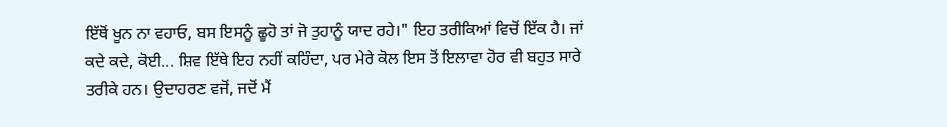ਇੱਥੋਂ ਖੂਨ ਨਾ ਵਹਾਓ, ਬਸ ਇਸਨੂੰ ਛੂਹੋ ਤਾਂ ਜੋ ਤੁਹਾਨੂੰ ਯਾਦ ਰਹੇ।" ਇਹ ਤਰੀਕਿਆਂ ਵਿਚੋਂ ਇੱਕ ਹੈ। ਜਾਂ ਕਦੇ ਕਦੇ, ਕੋਈ... ਸ਼ਿਵ ਇੱਥੇ ਇਹ ਨਹੀਂ ਕਹਿੰਦਾ, ਪਰ ਮੇਰੇ ਕੋਲ ਇਸ ਤੋਂ ਇਲਾਵਾ ਹੋਰ ਵੀ ਬਹੁਤ ਸਾਰੇ ਤਰੀਕੇ ਹਨ। ਉਦਾਹਰਣ ਵਜੋਂ, ਜਦੋਂ ਮੈਂ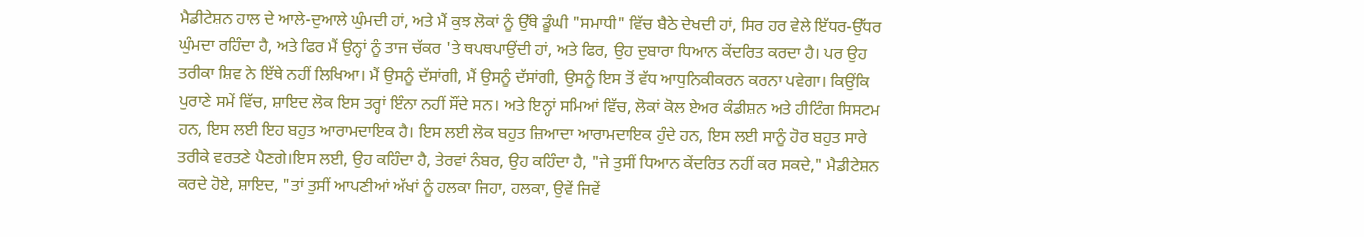ਮੈਡੀਟੇਸ਼ਨ ਹਾਲ ਦੇ ਆਲੇ-ਦੁਆਲੇ ਘੁੰਮਦੀ ਹਾਂ, ਅਤੇ ਮੈਂ ਕੁਝ ਲੋਕਾਂ ਨੂੰ ਉੱਥੇ ਡੂੰਘੀ "ਸਮਾਧੀ" ਵਿੱਚ ਬੈਠੇ ਦੇਖਦੀ ਹਾਂ, ਸਿਰ ਹਰ ਵੇਲੇ ਇੱਧਰ-ਉੱਧਰ ਘੁੰਮਦਾ ਰਹਿੰਦਾ ਹੈ, ਅਤੇ ਫਿਰ ਮੈਂ ਉਨ੍ਹਾਂ ਨੂੰ ਤਾਜ ਚੱਕਰ 'ਤੇ ਥਪਥਪਾਉਂਦੀ ਹਾਂ, ਅਤੇ ਫਿਰ, ਉਹ ਦੁਬਾਰਾ ਧਿਆਨ ਕੇਂਦਰਿਤ ਕਰਦਾ ਹੈ। ਪਰ ਉਹ ਤਰੀਕਾ ਸ਼ਿਵ ਨੇ ਇੱਥੇ ਨਹੀਂ ਲਿਖਿਆ। ਮੈਂ ਉਸਨੂੰ ਦੱਸਾਂਗੀ, ਮੈਂ ਉਸਨੂੰ ਦੱਸਾਂਗੀ, ਉਸਨੂੰ ਇਸ ਤੋਂ ਵੱਧ ਆਧੁਨਿਕੀਕਰਨ ਕਰਨਾ ਪਵੇਗਾ। ਕਿਉਂਕਿ ਪੁਰਾਣੇ ਸਮੇਂ ਵਿੱਚ, ਸ਼ਾਇਦ ਲੋਕ ਇਸ ਤਰ੍ਹਾਂ ਇੰਨਾ ਨਹੀਂ ਸੌਂਦੇ ਸਨ। ਅਤੇ ਇਨ੍ਹਾਂ ਸਮਿਆਂ ਵਿੱਚ, ਲੋਕਾਂ ਕੋਲ ਏਅਰ ਕੰਡੀਸ਼ਨ ਅਤੇ ਹੀਟਿੰਗ ਸਿਸਟਮ ਹਨ, ਇਸ ਲਈ ਇਹ ਬਹੁਤ ਆਰਾਮਦਾਇਕ ਹੈ। ਇਸ ਲਈ ਲੋਕ ਬਹੁਤ ਜ਼ਿਆਦਾ ਆਰਾਮਦਾਇਕ ਹੁੰਦੇ ਹਨ, ਇਸ ਲਈ ਸਾਨੂੰ ਹੋਰ ਬਹੁਤ ਸਾਰੇ ਤਰੀਕੇ ਵਰਤਣੇ ਪੈਣਗੇ।ਇਸ ਲਈ, ਉਹ ਕਹਿੰਦਾ ਹੈ, ਤੇਰਵਾਂ ਨੰਬਰ, ਉਹ ਕਹਿੰਦਾ ਹੈ, "ਜੇ ਤੁਸੀਂ ਧਿਆਨ ਕੇਂਦਰਿਤ ਨਹੀਂ ਕਰ ਸਕਦੇ," ਮੈਡੀਟੇਸ਼ਨ ਕਰਦੇ ਹੋਏ, ਸ਼ਾਇਦ, "ਤਾਂ ਤੁਸੀਂ ਆਪਣੀਆਂ ਅੱਖਾਂ ਨੂੰ ਹਲਕਾ ਜਿਹਾ, ਹਲਕਾ, ਉਵੇਂ ਜਿਵੇਂ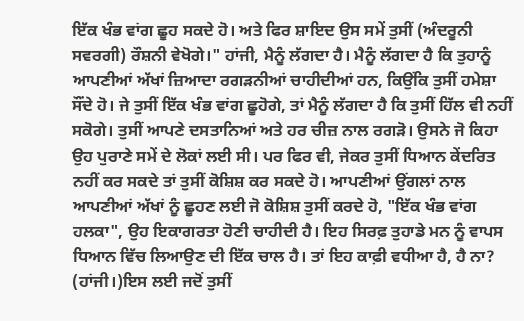ਇੱਕ ਖੰਭ ਵਾਂਗ ਛੂਹ ਸਕਦੇ ਹੋ। ਅਤੇ ਫਿਰ ਸ਼ਾਇਦ ਉਸ ਸਮੇਂ ਤੁਸੀਂ (ਅੰਦਰੂਨੀ ਸਵਰਗੀ) ਰੌਸ਼ਨੀ ਵੇਖੋਗੇ।" ਹਾਂਜੀ, ਮੈਨੂੰ ਲੱਗਦਾ ਹੈ। ਮੈਨੂੰ ਲੱਗਦਾ ਹੈ ਕਿ ਤੁਹਾਨੂੰ ਆਪਣੀਆਂ ਅੱਖਾਂ ਜ਼ਿਆਦਾ ਰਗੜਨੀਆਂ ਚਾਹੀਦੀਆਂ ਹਨ, ਕਿਉਂਕਿ ਤੁਸੀਂ ਹਮੇਸ਼ਾ ਸੌਂਦੇ ਹੋ। ਜੇ ਤੁਸੀਂ ਇੱਕ ਖੰਭ ਵਾਂਗ ਛੂਹੋਗੇ, ਤਾਂ ਮੈਨੂੰ ਲੱਗਦਾ ਹੈ ਕਿ ਤੁਸੀਂ ਹਿੱਲ ਵੀ ਨਹੀਂ ਸਕੋਗੇ। ਤੁਸੀਂ ਆਪਣੇ ਦਸਤਾਨਿਆਂ ਅਤੇ ਹਰ ਚੀਜ਼ ਨਾਲ ਰਗੜੋ। ਉਸਨੇ ਜੋ ਕਿਹਾ ਉਹ ਪੁਰਾਣੇ ਸਮੇਂ ਦੇ ਲੋਕਾਂ ਲਈ ਸੀ। ਪਰ ਫਿਰ ਵੀ, ਜੇਕਰ ਤੁਸੀਂ ਧਿਆਨ ਕੇਂਦਰਿਤ ਨਹੀਂ ਕਰ ਸਕਦੇ ਤਾਂ ਤੁਸੀਂ ਕੋਸ਼ਿਸ਼ ਕਰ ਸਕਦੇ ਹੋ। ਆਪਣੀਆਂ ਉਂਗਲਾਂ ਨਾਲ ਆਪਣੀਆਂ ਅੱਖਾਂ ਨੂੰ ਛੂਹਣ ਲਈ ਜੋ ਕੋਸ਼ਿਸ਼ ਤੁਸੀਂ ਕਰਦੇ ਹੋ, "ਇੱਕ ਖੰਭ ਵਾਂਗ ਹਲਕਾ", ਉਹ ਇਕਾਗਰਤਾ ਹੋਣੀ ਚਾਹੀਦੀ ਹੈ। ਇਹ ਸਿਰਫ਼ ਤੁਹਾਡੇ ਮਨ ਨੂੰ ਵਾਪਸ ਧਿਆਨ ਵਿੱਚ ਲਿਆਉਣ ਦੀ ਇੱਕ ਚਾਲ ਹੈ। ਤਾਂ ਇਹ ਕਾਫ਼ੀ ਵਧੀਆ ਹੈ, ਹੈ ਨਾ? (ਹਾਂਜੀ।)ਇਸ ਲਈ ਜਦੋਂ ਤੁਸੀਂ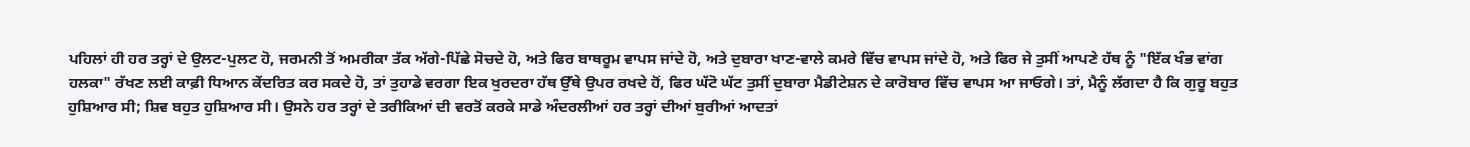ਪਹਿਲਾਂ ਹੀ ਹਰ ਤਰ੍ਹਾਂ ਦੇ ਉਲਟ-ਪੁਲਟ ਹੋ, ਜਰਮਨੀ ਤੋਂ ਅਮਰੀਕਾ ਤੱਕ ਅੱਗੇ-ਪਿੱਛੇ ਸੋਚਦੇ ਹੋ, ਅਤੇ ਫਿਰ ਬਾਥਰੂਮ ਵਾਪਸ ਜਾਂਦੇ ਹੋ, ਅਤੇ ਦੁਬਾਰਾ ਖਾਣ-ਵਾਲੇ ਕਮਰੇ ਵਿੱਚ ਵਾਪਸ ਜਾਂਦੇ ਹੋ, ਅਤੇ ਫਿਰ ਜੇ ਤੁਸੀਂ ਆਪਣੇ ਹੱਥ ਨੂੰ "ਇੱਕ ਖੰਭ ਵਾਂਗ ਹਲਕਾ" ਰੱਖਣ ਲਈ ਕਾਫ਼ੀ ਧਿਆਨ ਕੇਂਦਰਿਤ ਕਰ ਸਕਦੇ ਹੋ, ਤਾਂ ਤੁਹਾਡੇ ਵਰਗਾ ਇਕ ਖੁਰਦਰਾ ਹੱਥ ਉੱਥੇ ਉਪਰ ਰਖਦੇ ਹੋਂ, ਫਿਰ ਘੱਟੋ ਘੱਟ ਤੁਸੀਂ ਦੁਬਾਰਾ ਮੈਡੀਟੇਸ਼ਨ ਦੇ ਕਾਰੋਬਾਰ ਵਿੱਚ ਵਾਪਸ ਆ ਜਾਓਗੇ। ਤਾਂ, ਮੈਨੂੰ ਲੱਗਦਾ ਹੈ ਕਿ ਗੁਰੂ ਬਹੁਤ ਹੁਸ਼ਿਆਰ ਸੀ; ਸ਼ਿਵ ਬਹੁਤ ਹੁਸ਼ਿਆਰ ਸੀ। ਉਸਨੇ ਹਰ ਤਰ੍ਹਾਂ ਦੇ ਤਰੀਕਿਆਂ ਦੀ ਵਰਤੋਂ ਕਰਕੇ ਸਾਡੇ ਅੰਦਰਲੀਆਂ ਹਰ ਤਰ੍ਹਾਂ ਦੀਆਂ ਬੁਰੀਆਂ ਆਦਤਾਂ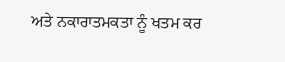ਅਤੇ ਨਕਾਰਾਤਮਕਤਾ ਨੂੰ ਖਤਮ ਕਰ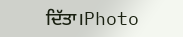ਦਿੱਤਾ।Photo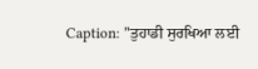Caption: "ਤੁਹਾਡੀ ਸੁਰਖਿਆ ਲਈ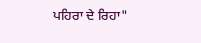ਪਹਿਰਾ ਦੇ ਰਿਹਾ"